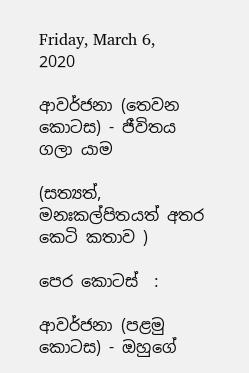Friday, March 6, 2020

ආවර්ජනා (තෙවන කොටස) - ජීවිතය ගලා යාම

(සත්‍යත්, මනඃකල්පිතයත් අතර කෙටි කතාව )

පෙර කොටස්  :

ආවර්ජනා (පළමු කොටස) - ඔහුගේ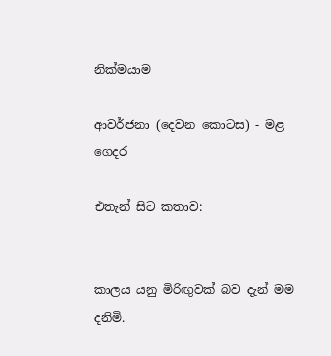නික්මයාම

ආවර්ජනා (දෙවන කොටස) - මළ ගෙදර

එතැන් සිට කතාව:


කාලය යනු මිරිඟුවක් බව දැන් මම දනිමි.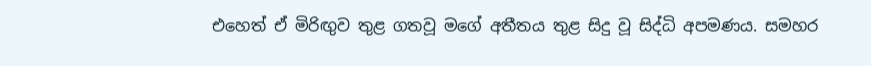එහෙත් ඒ මිරිඟුව තුළ ගතවූ මගේ අතීතය තුළ සිදු වූ සිද්ධි අපමණය. සමහර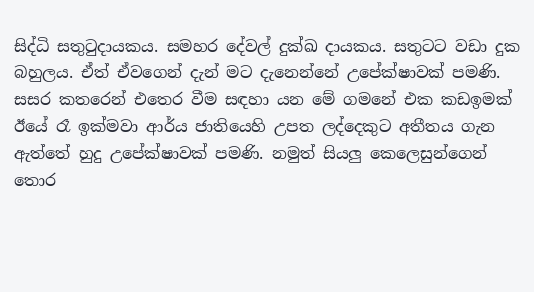සිද්ධි සතුටුදායකය. සමහර දේවල් දුක්ඛ දායකය. සතුටට වඩා දුක බහුලය. ඒත් ඒවගෙන් දැන් මට දැනෙන්නේ උපේක්ෂාවක් පමණි. සසර කතරෙන් එතෙර වීම සඳහා යන මේ ගමනේ එක කඩඉමක් ඊයේ රෑ ඉක්මවා ආර්ය ජාතියෙහි උපත ලද්දෙකුට අතීතය ගැන ඇත්තේ හුදු උපේක්ෂාවක් පමණි. නමුත් සියලු කෙලෙසුන්ගෙන් තොර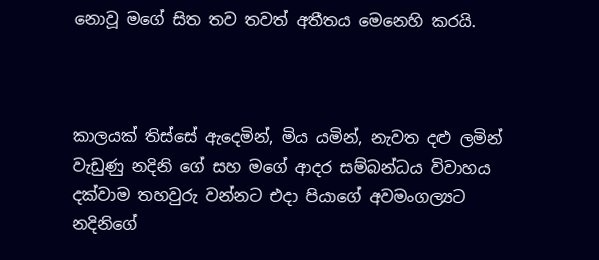නොවූ මගේ සිත තව තවත් අතීතය මෙනෙහි කරයි.



කාලයක් තිස්සේ ඇදෙමින්, මිය යමින්, නැවත දළු ලමින් වැඩුණු නදිනි ගේ සහ මගේ ආදර සම්බන්ධය විවාහය දක්වාම තහවුරු වන්නට එදා පියාගේ අවමංගල්‍යට නදිනිගේ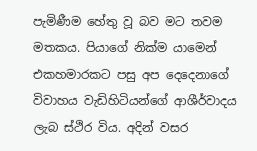පැමිණීම හේතු වූ බව මට තවම මතකය. පියාගේ නික්ම යාමෙන් එකහමාරකට පසු අප දෙදෙනාගේ විවාහය වැඩිහිටියන්ගේ ආශීර්වාදය ලැබ ස්ථිර විය. අදින් වසර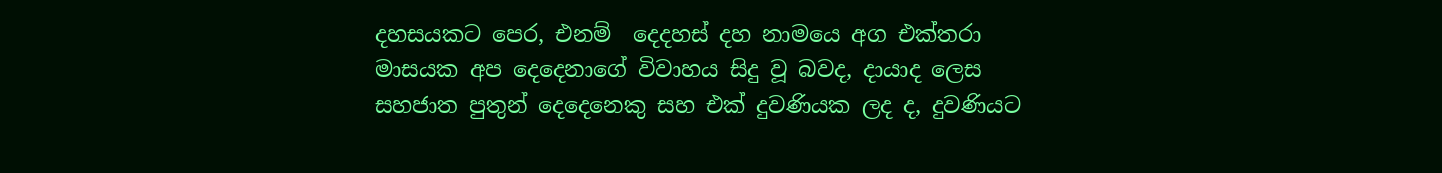දහසයකට පෙර, එනම්  දෙදහස් දහ නාමයෙ අග එක්තරා මාසයක අප දෙදෙනාගේ විවාහය සිදු වූ බවද, දායාද ලෙස සහජාත පුතුන් දෙදෙනෙකු සහ එක් දුවණියක ලද ද, දුවණියට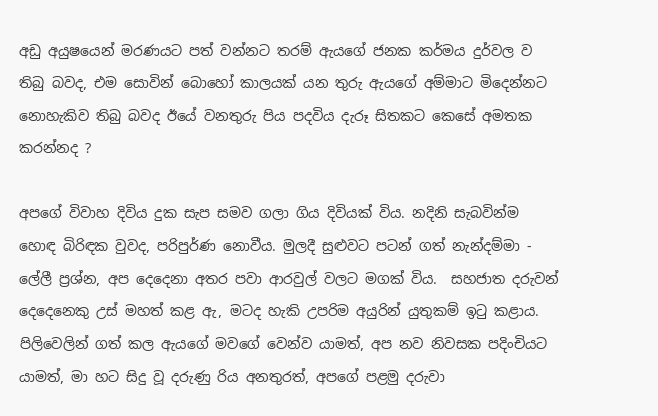අඩු අයුෂයෙන් මරණයට පත් වන්නට තරම් ඇයගේ ජනක කර්මය දුර්වල ව තිබු බවද, එම සොවින් බොහෝ කාලයක් යන තුරු ඇයගේ අම්මාට මිදෙන්නට නොහැකිව තිබු බවද ඊයේ වනතුරු පිය පදවිය දැරූ සිතකට කෙසේ අමතක කරන්නද ?

අපගේ විවාහ දිවිය දුක සැප සමව ගලා ගිය දිවියක් විය. නදිනි සැබවින්ම හොඳ බිරිඳක වුවද, පරිපුර්ණ නොවීය. මුලදී සුළුවට පටන් ගත් නැන්දම්මා - ලේලී ප්‍රශ්න, අප දෙදෙනා අතර පවා ආරවුල් වලට මගක් විය.  සහජාත දරුවන් දෙදෙනෙකු උස් මහත් කළ ඇ, මටද හැකි උපරිම අයුරින් යුතුකම් ඉටු කළාය. පිලිවෙලින් ගත් කල ඇයගේ මවගේ වෙන්ව යාමත්, අප නව නිවසක පදිංචියට යාමත්, මා හට සිදු වූ දරුණු රිය අනතුරත්, අපගේ පළමු දරුවා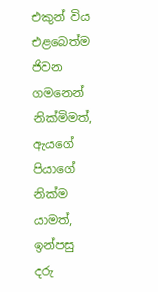එකුන් විය එළබෙත්ම ජිවන ගමනෙන් නික්මිමත්, ඇයගේ පියාගේ නික්ම යාමත්, ඉන්පසු දරු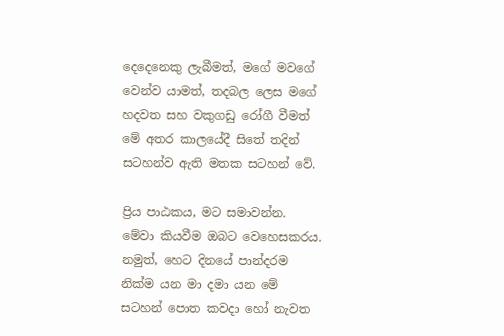දෙදෙනෙකු ලැබීමත්, මගේ මවගේ වෙන්ව යාමත්, තදබල ලෙස මගේ හදවත සහ වකුගඩු රෝගී වීමත් මේ අතර කාලයේදී සිතේ තදින් සටහන්ව ඇති මතක සටහන් වේ.

ප්‍රිය පාඨකය, මට සමාවන්න. මේවා කියවීම ඔබට වෙහෙසකරය. නමුත්, හෙට දිනයේ පාන්දරම නික්ම යන මා දමා යන මේ සටහන් පොත කවදා හෝ නැවත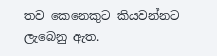තව කෙනෙකුට කියවන්නට ලැබෙනු ඇත.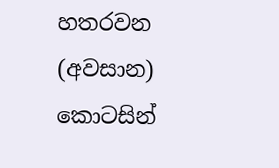හතරවන (අවසාන) කොටසින්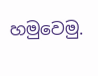හමුවෙමු.